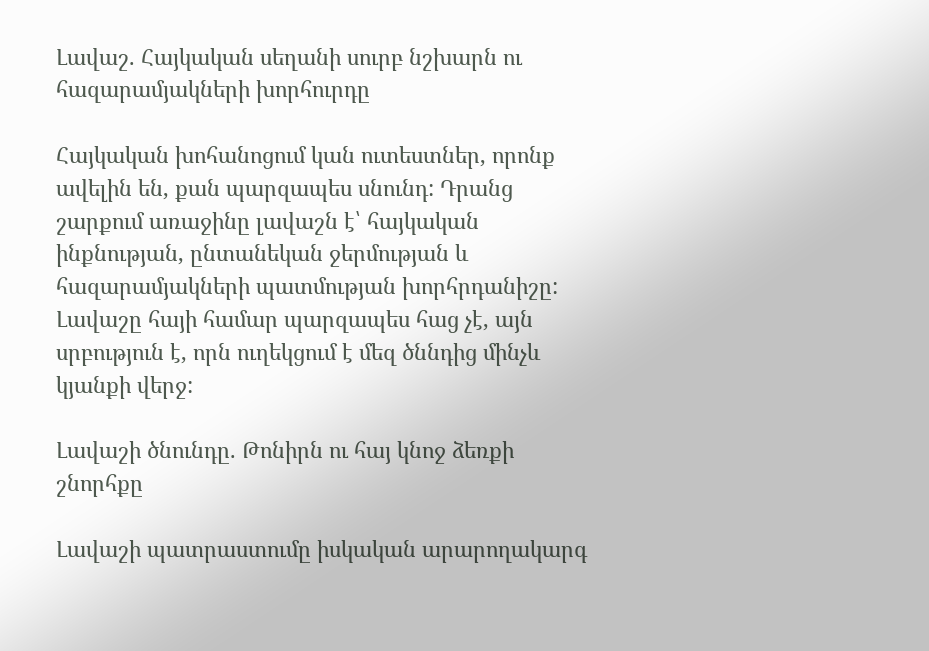Լավաշ. Հայկական սեղանի սուրբ նշխարն ու հազարամյակների խորհուրդը

Հայկական խոհանոցում կան ուտեստներ, որոնք ավելին են, քան պարզապես սնունդ: Դրանց շարքում առաջինը լավաշն է՝ հայկական ինքնության, ընտանեկան ջերմության և հազարամյակների պատմության խորհրդանիշը: Լավաշը հայի համար պարզապես հաց չէ, այն սրբություն է, որն ուղեկցում է մեզ ծննդից մինչև կյանքի վերջ:

Լավաշի ծնունդը. Թոնիրն ու հայ կնոջ ձեռքի շնորհքը

Լավաշի պատրաստումը իսկական արարողակարգ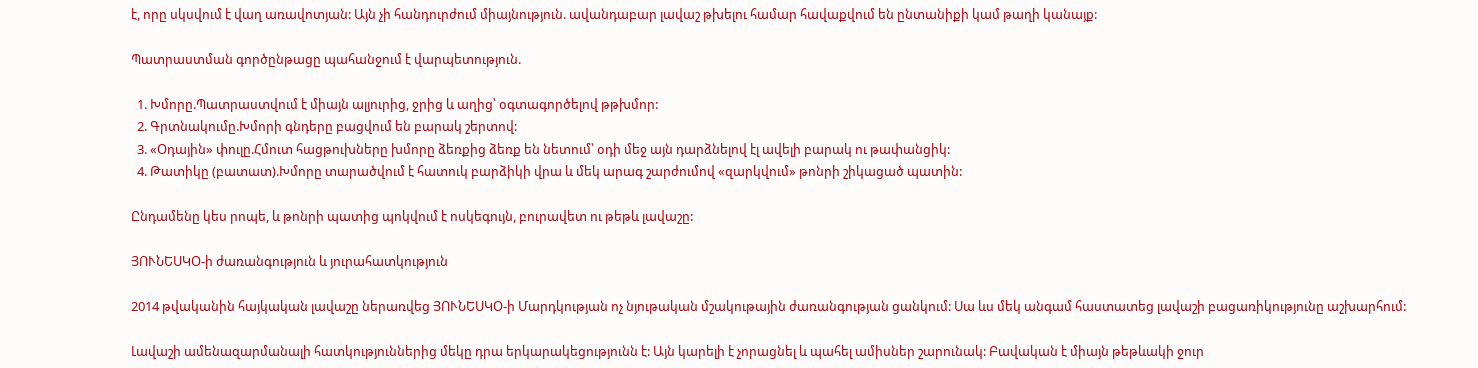է, որը սկսվում է վաղ առավոտյան: Այն չի հանդուրժում միայնություն. ավանդաբար լավաշ թխելու համար հավաքվում են ընտանիքի կամ թաղի կանայք:

Պատրաստման գործընթացը պահանջում է վարպետություն.

  1. Խմորը.Պատրաստվում է միայն ալյուրից, ջրից և աղից՝ օգտագործելով թթխմոր:
  2. Գրտնակումը.Խմորի գնդերը բացվում են բարակ շերտով:
  3. «Օդային» փուլը.Հմուտ հացթուխները խմորը ձեռքից ձեռք են նետում՝ օդի մեջ այն դարձնելով էլ ավելի բարակ ու թափանցիկ:
  4. Թատիկը (բատատ).Խմորը տարածվում է հատուկ բարձիկի վրա և մեկ արագ շարժումով «զարկվում» թոնրի շիկացած պատին:

Ընդամենը կես րոպե, և թոնրի պատից պոկվում է ոսկեգույն, բուրավետ ու թեթև լավաշը:

ՅՈՒՆԵՍԿՕ-ի ժառանգություն և յուրահատկություն

2014 թվականին հայկական լավաշը ներառվեց ՅՈՒՆԵՍԿՕ-ի Մարդկության ոչ նյութական մշակութային ժառանգության ցանկում: Սա ևս մեկ անգամ հաստատեց լավաշի բացառիկությունը աշխարհում:

Լավաշի ամենազարմանալի հատկություններից մեկը դրա երկարակեցությունն է: Այն կարելի է չորացնել և պահել ամիսներ շարունակ: Բավական է միայն թեթևակի ջուր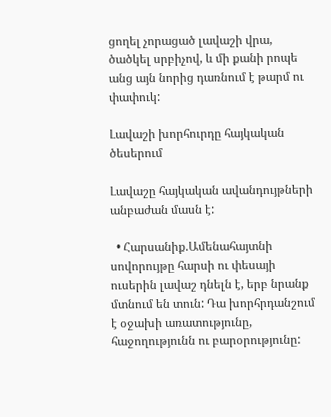ցողել չորացած լավաշի վրա, ծածկել սրբիչով, և մի քանի րոպե անց այն նորից դառնում է թարմ ու փափուկ:

Լավաշի խորհուրդը հայկական ծեսերում

Լավաշը հայկական ավանդույթների անբաժան մասն է:

  • Հարսանիք.Ամենահայտնի սովորույթը հարսի ու փեսայի ուսերին լավաշ դնելն է, երբ նրանք մտնում են տուն: Դա խորհրդանշում է օջախի առատությունը, հաջողությունն ու բարօրությունը: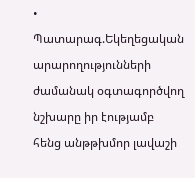• Պատարագ.Եկեղեցական արարողությունների ժամանակ օգտագործվող նշխարը իր էությամբ հենց անթթխմոր լավաշի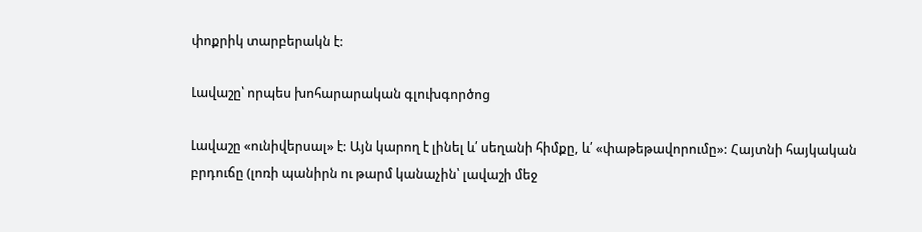փոքրիկ տարբերակն է:

Լավաշը՝ որպես խոհարարական գլուխգործոց

Լավաշը «ունիվերսալ» է: Այն կարող է լինել և՛ սեղանի հիմքը, և՛ «փաթեթավորումը»: Հայտնի հայկական բրդուճը (լոռի պանիրն ու թարմ կանաչին՝ լավաշի մեջ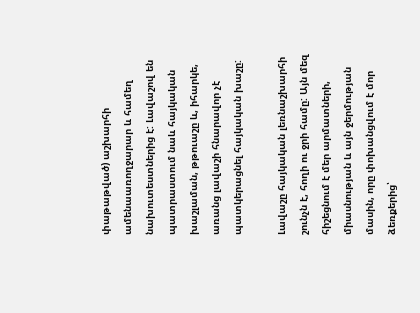փաթաթված) աշխարհի ամենաառողջարար և համեղ նախուտեստներից է: Լավաշով են պատրաստում նաև հայկական խաշլաման, թթուաշը և, իհարկե, առանց լավաշի հնարավոր չէ պատկերացնել հայկական խաշը:

Լավաշը հայկական լեռնաշխարհի շունչն է, հողի ու ջրի համը: Այն մեզ հիշեցնում է մեր արմատների, միասնության և այն ջերմության մասին, որը փոխանցվում է մոր ձեռքերից՝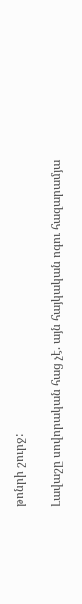թոնրի շուրջ:

Լավաշը սովորական հաց չէ. այն հայկական ոգու հազարամյա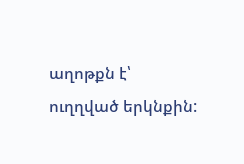աղոթքն է՝ ուղղված երկնքին: